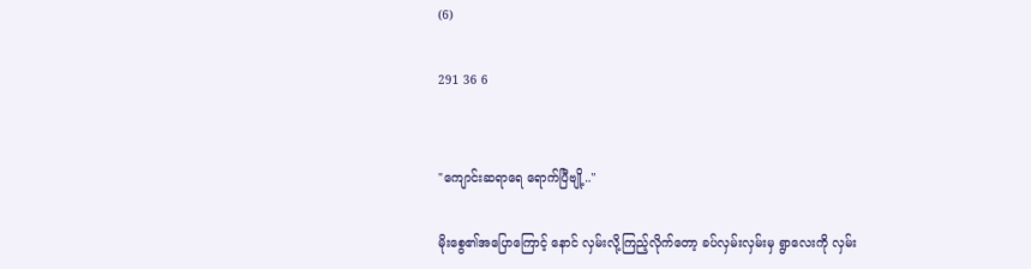(6)

291 36 6


"ကျောင်းဆရာရေ ရောက်ပြီဗျို့.."

မိုးစွေ၏အပြောကြောင့် နောင် လှမ်းလို့ကြည့်လိုက်တော့ ခပ်လှမ်းလှမ်းမှ ရွာလေးကို လှမ်း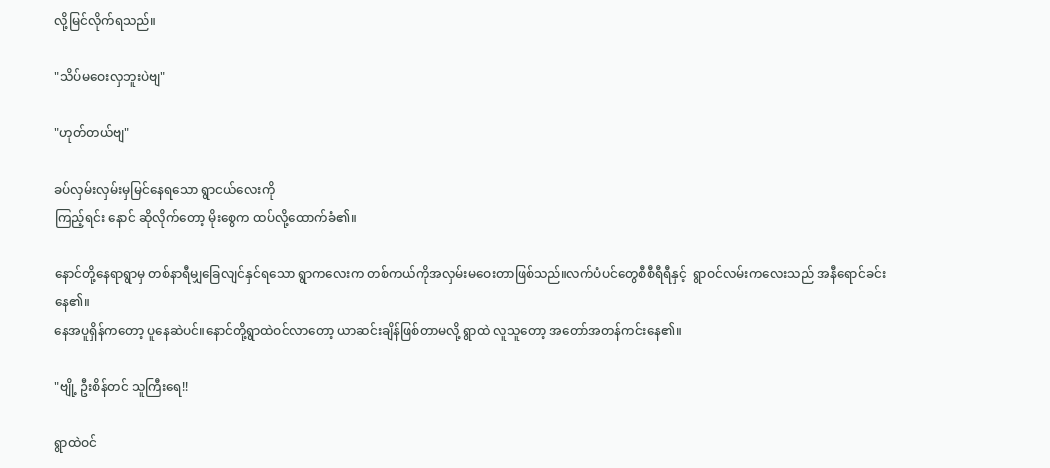လို့မြင်လိုက်ရသည်။

"သိပ်မဝေးလှဘူးပဲဗျ"

"ဟုတ်တယ်ဗျ"

ခပ်လှမ်းလှမ်းမှမြင်နေရသော ရွာငယ်လေးကို
ကြည့်ရင်း နောင် ဆိုလိုက်တော့ မိုးစွေက ထပ်လို့ထောက်ခံ၏။

နောင်တို့နေရာရွာမှ တစ်နာရီမျှခြေလျင်နှင်ရသော ရွာကလေးက တစ်ကယ်ကိုအလှမ်းမဝေးတာဖြစ်သည်။လက်ပံပင်တွေစီစီရီရီနှင့်  ရွာဝင်လမ်းကလေးသည် အနီရောင်ခင်းနေ၏။
နေအပူရှိန်ကတော့ ပူနေဆဲပင်။နောင်တို့ရွာထဲဝင်လာတော့ ယာဆင်းချိန်ဖြစ်တာမလို့ ရွာထဲ လူသူတော့ အတော်အတန်ကင်းနေ၏။

"ဗျို့ ဦးစိန်တင် သူကြီးရေ!!

ရွာထဲဝင်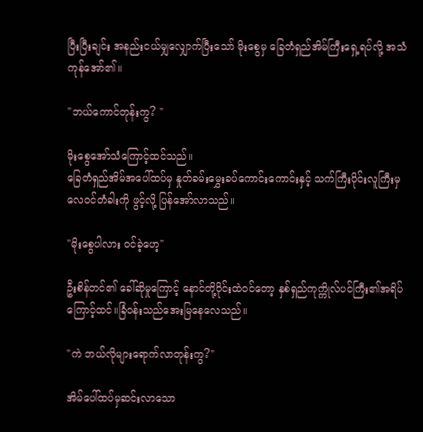ပြီးပြီးချင်း အနည်းငယ်မျှလျှောက်ပြီးသော် မိုးစွေမှ ‌ခြေတံရှည်အိမ်ကြီးရှေ့ရပ်လို့ အသံကုန်အော်၏။

"ဘယ်ကောင်တုန်းကွ? "

မိုးစွေအော်သံကြောင့်ထင်သည်။
ခြေတံရှည်အိမ်အပေါ်ထပ်မှ နှုတ်ခမ်းမွှေးခပ်ကောင်းကောင်းနှင့် သက်ကြီးပိုင်းလူကြီးမှ
လေဝင်တံခါးကို ဖွင့်လို့ ပြန်‌အော်လာသည်။

"မိုးစွေပါလား ဝင်ခဲ့ဟေ့"

ဦးစိန်တင်၏ ခေါ်ဆိုမှုကြောင့် နောင်တို့ဝိုင်းထဲဝင်တော့ နှစ်ရှည်ကုက္ကိုလ်ပင်ကြီး၏အရိပ်ကြောင့်ထင်။ခြံဝန်းသည်အေးမြနေ‌လေသည်။

"ကဲ ဘယ်လိုများရောက်လာတုန်းကွ?"

အိမ်ပေါ်ထပ်မှဆင်းလာသော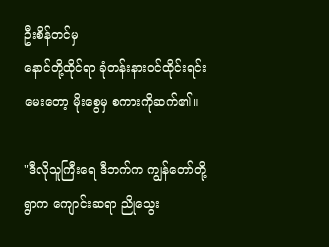ဦးစိန်တင်မှ
နောင်တို့ထိုင်ရာ ခုံတန်းနားဝင်ထိုင်းရင်း မေးတော့ မိုးစွေမှ စကားကိုဆက်၏။

"ဒီလိုသူကြီးရေ ဒီဘက်က ကျွန်တော်တို့ရွာက ကျောင်းဆရာ ညိုသွေး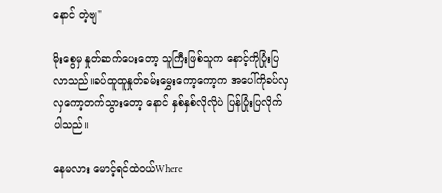နောင် တဲ့ဗျ"

မိုးစွေမှ နှုတ်ဆက်ပေးတော့ သူကြီးဖြစ်သူက နောင့်ကိုပြုံးပြလာသည်။ခပ်ထူထူနှုတ်ခမ်းမွှေးကော့ကော့က အပေါ်ကိုခပ်လှလှကော့တက်သွားတော့ နောင် နှစ်နှစ်လိုလိုပဲ ပြန်ပြုံးပြလိုက်ပါသည်။

နေမလား မောင့်ရင်ထဲဝယ်Where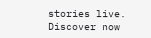stories live. Discover now